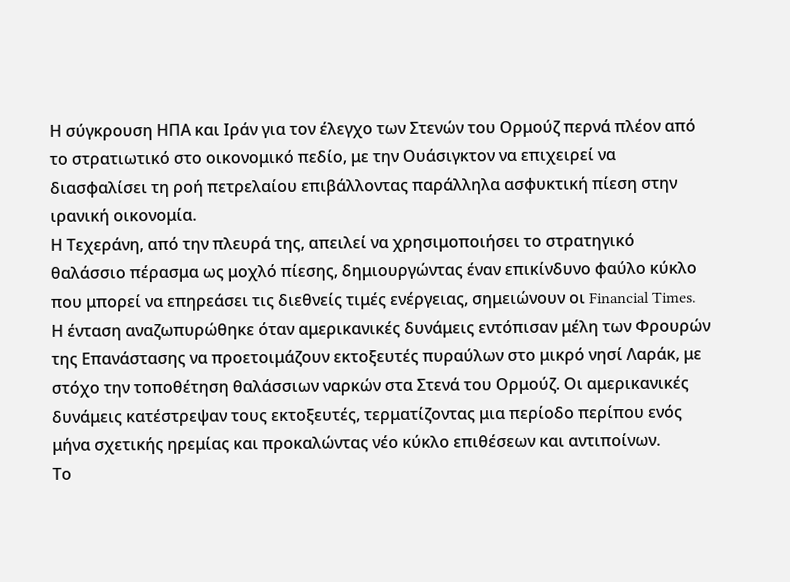Η σύγκρουση ΗΠΑ και Ιράν για τον έλεγχο των Στενών του Ορμούζ περνά πλέον από το στρατιωτικό στο οικονομικό πεδίο, με την Ουάσιγκτον να επιχειρεί να διασφαλίσει τη ροή πετρελαίου επιβάλλοντας παράλληλα ασφυκτική πίεση στην ιρανική οικονομία.
Η Τεχεράνη, από την πλευρά της, απειλεί να χρησιμοποιήσει το στρατηγικό θαλάσσιο πέρασμα ως μοχλό πίεσης, δημιουργώντας έναν επικίνδυνο φαύλο κύκλο που μπορεί να επηρεάσει τις διεθνείς τιμές ενέργειας, σημειώνουν οι Financial Times.
Η ένταση αναζωπυρώθηκε όταν αμερικανικές δυνάμεις εντόπισαν μέλη των Φρουρών της Επανάστασης να προετοιμάζουν εκτοξευτές πυραύλων στο μικρό νησί Λαράκ, με στόχο την τοποθέτηση θαλάσσιων ναρκών στα Στενά του Ορμούζ. Οι αμερικανικές δυνάμεις κατέστρεψαν τους εκτοξευτές, τερματίζοντας μια περίοδο περίπου ενός μήνα σχετικής ηρεμίας και προκαλώντας νέο κύκλο επιθέσεων και αντιποίνων.
Το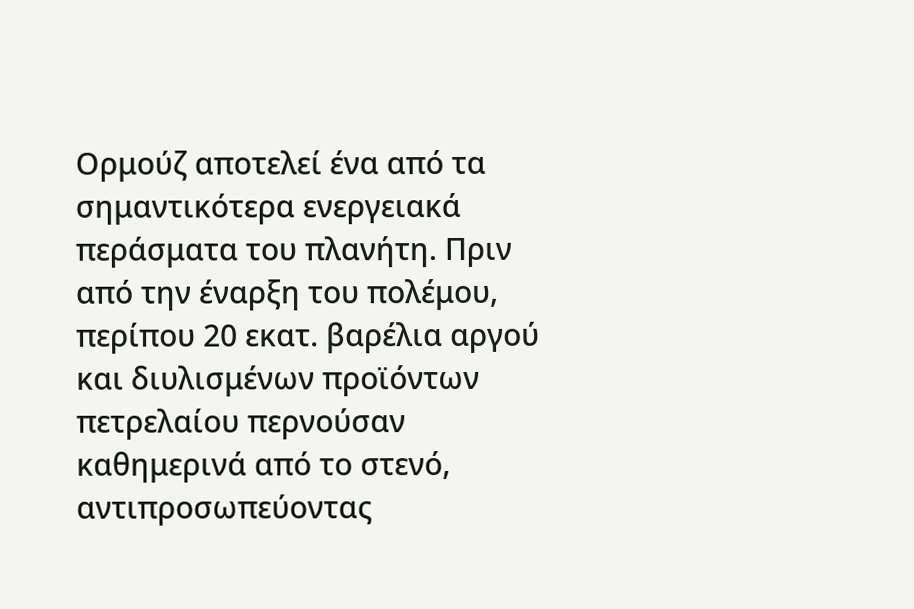Ορμούζ αποτελεί ένα από τα σημαντικότερα ενεργειακά περάσματα του πλανήτη. Πριν από την έναρξη του πολέμου, περίπου 20 εκατ. βαρέλια αργού και διυλισμένων προϊόντων πετρελαίου περνούσαν καθημερινά από το στενό, αντιπροσωπεύοντας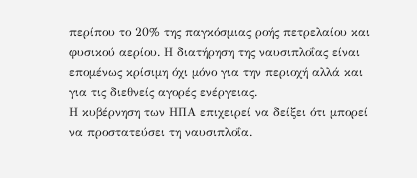περίπου το 20% της παγκόσμιας ροής πετρελαίου και φυσικού αερίου. Η διατήρηση της ναυσιπλοΐας είναι επομένως κρίσιμη όχι μόνο για την περιοχή αλλά και για τις διεθνείς αγορές ενέργειας.
Η κυβέρνηση των ΗΠΑ επιχειρεί να δείξει ότι μπορεί να προστατεύσει τη ναυσιπλοΐα.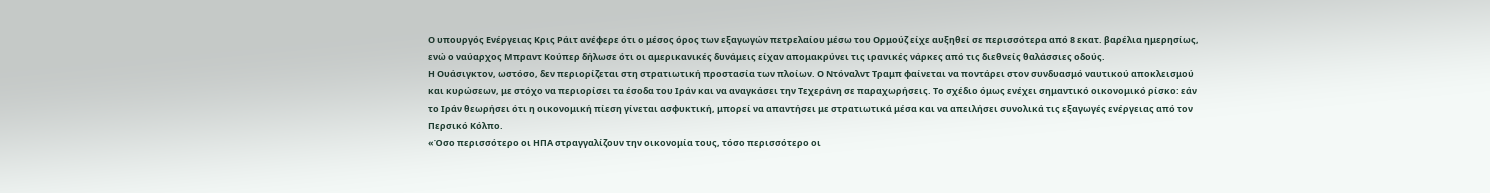Ο υπουργός Ενέργειας Κρις Ράιτ ανέφερε ότι ο μέσος όρος των εξαγωγών πετρελαίου μέσω του Ορμούζ είχε αυξηθεί σε περισσότερα από 8 εκατ. βαρέλια ημερησίως, ενώ ο ναύαρχος Μπραντ Κούπερ δήλωσε ότι οι αμερικανικές δυνάμεις είχαν απομακρύνει τις ιρανικές νάρκες από τις διεθνείς θαλάσσιες οδούς.
Η Ουάσιγκτον, ωστόσο, δεν περιορίζεται στη στρατιωτική προστασία των πλοίων. Ο Ντόναλντ Τραμπ φαίνεται να ποντάρει στον συνδυασμό ναυτικού αποκλεισμού και κυρώσεων, με στόχο να περιορίσει τα έσοδα του Ιράν και να αναγκάσει την Τεχεράνη σε παραχωρήσεις. Το σχέδιο όμως ενέχει σημαντικό οικονομικό ρίσκο: εάν το Ιράν θεωρήσει ότι η οικονομική πίεση γίνεται ασφυκτική, μπορεί να απαντήσει με στρατιωτικά μέσα και να απειλήσει συνολικά τις εξαγωγές ενέργειας από τον Περσικό Κόλπο.
«Όσο περισσότερο οι ΗΠΑ στραγγαλίζουν την οικονομία τους, τόσο περισσότερο οι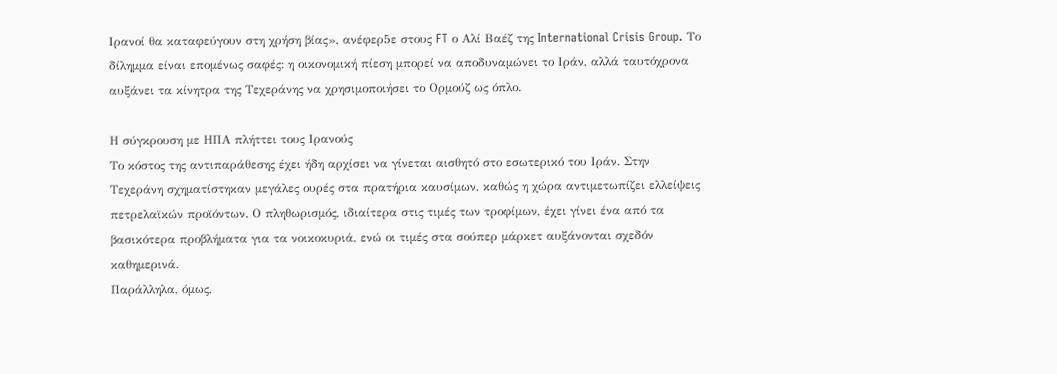Ιρανοί θα καταφεύγουν στη χρήση βίας», ανέφερ5ε στους FT ο Αλί Βαέζ της International Crisis Group. Το δίλημμα είναι επομένως σαφές: η οικονομική πίεση μπορεί να αποδυναμώνει το Ιράν, αλλά ταυτόχρονα αυξάνει τα κίνητρα της Τεχεράνης να χρησιμοποιήσει το Ορμούζ ως όπλο.

Η σύγκρουση με ΗΠΑ πλήττει τους Ιρανούς
Το κόστος της αντιπαράθεσης έχει ήδη αρχίσει να γίνεται αισθητό στο εσωτερικό του Ιράν. Στην Τεχεράνη σχηματίστηκαν μεγάλες ουρές στα πρατήρια καυσίμων, καθώς η χώρα αντιμετωπίζει ελλείψεις πετρελαϊκών προϊόντων. Ο πληθωρισμός, ιδιαίτερα στις τιμές των τροφίμων, έχει γίνει ένα από τα βασικότερα προβλήματα για τα νοικοκυριά, ενώ οι τιμές στα σούπερ μάρκετ αυξάνονται σχεδόν καθημερινά.
Παράλληλα, όμως,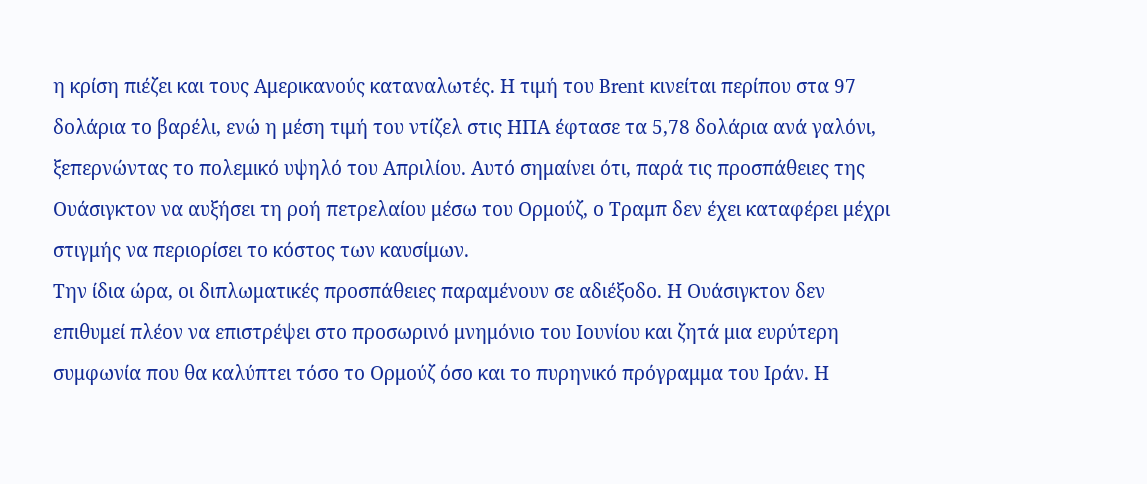η κρίση πιέζει και τους Αμερικανούς καταναλωτές. Η τιμή του Brent κινείται περίπου στα 97 δολάρια το βαρέλι, ενώ η μέση τιμή του ντίζελ στις ΗΠΑ έφτασε τα 5,78 δολάρια ανά γαλόνι, ξεπερνώντας το πολεμικό υψηλό του Απριλίου. Αυτό σημαίνει ότι, παρά τις προσπάθειες της Ουάσιγκτον να αυξήσει τη ροή πετρελαίου μέσω του Ορμούζ, ο Τραμπ δεν έχει καταφέρει μέχρι στιγμής να περιορίσει το κόστος των καυσίμων.
Την ίδια ώρα, οι διπλωματικές προσπάθειες παραμένουν σε αδιέξοδο. Η Ουάσιγκτον δεν επιθυμεί πλέον να επιστρέψει στο προσωρινό μνημόνιο του Ιουνίου και ζητά μια ευρύτερη συμφωνία που θα καλύπτει τόσο το Ορμούζ όσο και το πυρηνικό πρόγραμμα του Ιράν. Η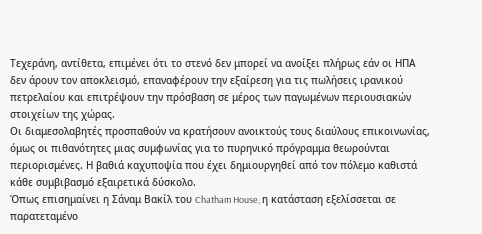Τεχεράνη, αντίθετα, επιμένει ότι το στενό δεν μπορεί να ανοίξει πλήρως εάν οι ΗΠΑ δεν άρουν τον αποκλεισμό, επαναφέρουν την εξαίρεση για τις πωλήσεις ιρανικού πετρελαίου και επιτρέψουν την πρόσβαση σε μέρος των παγωμένων περιουσιακών στοιχείων της χώρας.
Οι διαμεσολαβητές προσπαθούν να κρατήσουν ανοικτούς τους διαύλους επικοινωνίας, όμως οι πιθανότητες μιας συμφωνίας για το πυρηνικό πρόγραμμα θεωρούνται περιορισμένες. Η βαθιά καχυποψία που έχει δημιουργηθεί από τον πόλεμο καθιστά κάθε συμβιβασμό εξαιρετικά δύσκολο.
Όπως επισημαίνει η Σάναμ Βακίλ του Chatham House, η κατάσταση εξελίσσεται σε παρατεταμένο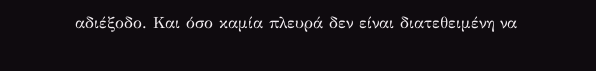αδιέξοδο. Και όσο καμία πλευρά δεν είναι διατεθειμένη να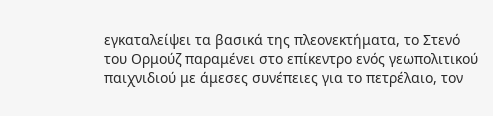εγκαταλείψει τα βασικά της πλεονεκτήματα, το Στενό του Ορμούζ παραμένει στο επίκεντρο ενός γεωπολιτικού παιχνιδιού με άμεσες συνέπειες για το πετρέλαιο, τον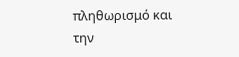πληθωρισμό και την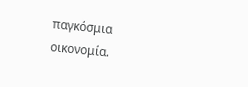παγκόσμια οικονομία.